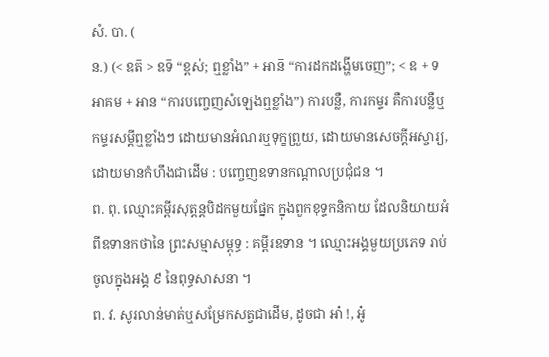សំ. បា. (
ន.) (< ឧត៑ > ឧទ៑ “ខ្ពស់; ឮខ្លាំង” + អាន៑ “ការដកដង្ហើមចេញ”; < ឧ + ទ អាគម + អាន “ការបញ្ចេញសំឡេងឮខ្លាំង”) ការបន្លឺ, ការកម្ទរ គឺការបន្លឺឬកម្ទរសម្ដីឮខ្លាំងៗ ដោយមានអំណរឬទុក្ខព្រួយ, ដោយមានសេចក្ដីអស្ចារ្យ, ដោយមានកំហឹងជាដើម : បញ្ចេញឧទានកណ្តាលប្រជុំជន ។
ព. ពុ. ឈ្មោះគម្ពីរសុត្តន្តបិដកមួយផ្នែក ក្នុងពួកខុទ្ទកនិកាយ ដែលនិយាយអំពីឧទានកថានៃ ព្រះសម្មាសម្ពុទ្ធ : គម្ពីរឧទាន ។ ឈ្មោះអង្គមួយប្រភេទ រាប់ចូលក្នុងអង្គ ៩ នៃពុទ្ធសាសនា ។
ព. វ. សូរលាន់មាត់ឬសម្រែកសត្វជាដើម, ដូចជា អា៎ !, អូ៎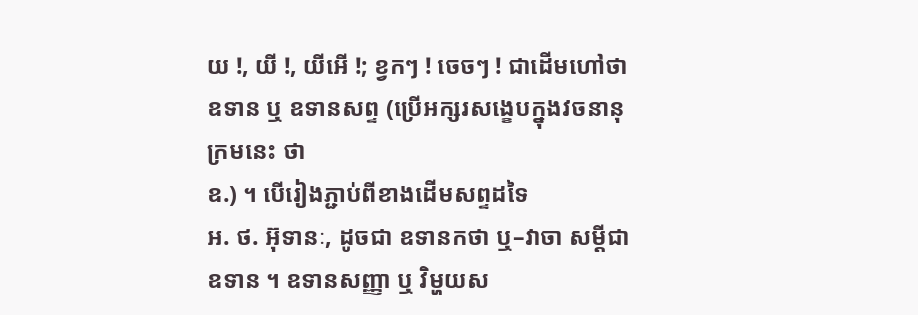យ !, យី !, យីអើ !; ខ្វកៗ ! ចេចៗ ! ជាដើមហៅថា ឧទាន ឬ ឧទានសព្ទ (ប្រើអក្សរសង្ខេបក្នុងវចនានុក្រមនេះ ថា
ឧ.) ។ បើរៀងភ្ជាប់ពីខាងដើមសព្ទដទៃ
អ. ថ. អ៊ុទានៈ, ដូចជា ឧទានកថា ឬ–វាចា សម្ដីជាឧទាន ។ ឧទានសញ្ញា ឬ វិម្ហយស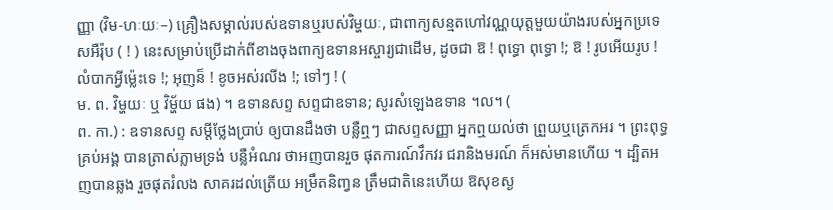ញ្ញា (វិម-ហៈយៈ–) គ្រឿងសម្គាល់របស់ឧទានឬរបស់វិម្ហយៈ, ជាពាក្យសន្មតហៅវណ្ណយុត្តមួយយ៉ាងរបស់អ្នកប្រទេសអឺរ៉ុប ( ! ) នេះសម្រាប់ប្រើដាក់ពីខាងចុងពាក្យឧទានអស្ចារ្យជាដើម, ដូចជា ឱ ! ពុទ្ធោ ពុទ្ធោ !; ឱ ! រូបអើយរូប ! លំបាកអ្វីម្ល៉េះទេ !; អុញន៏ ! ខូចអស់រលីង !; ទៅៗ ! (
ម. ព. វិម្ហយៈ ឬ វិម្ហ័យ ផង) ។ ឧទានសព្ទ សព្ទជាឧទាន; សូរសំឡេងឧទាន ។ល។ (
ព. កា.) : ឧទានសព្ទ សម្ដីថ្លែងប្រាប់ ឲ្យបានដឹងថា បន្លឺឮៗ ជាសព្ទសញ្ញា អ្នកឮយល់ថា ព្រួយឬត្រេកអរ ។ ព្រះពុទ្ធគ្រប់អង្គ បានត្រាស់ភ្លាមទ្រង់ បន្លឺអំណរ ថាអញបានរួច ផុតការណ៍វឹកវរ ជរានិងមរណ៍ ក៏អស់មានហើយ ។ ដ្បិតអញបានឆ្លង រួចផុតរំលង សាគរដល់ត្រើយ អម្រឹតនិញ្វន ត្រឹមជាតិនេះហើយ ឱសុខស្ង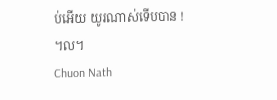ប់អើយ យូរណាស់ទើបបាន ! ។ល។
Chuon Nath